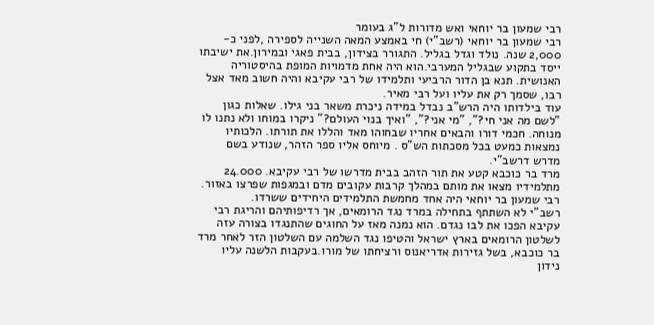רבי שמעון בר יוחאי ואש מדורות ל"ג בעומר
רבי שמעון בר יוחאי (רשב"י) חי באמצע המאה השנייה לספירה ,לפני כ- 2,000 שנה. נולד וגדל בגליל. התגורר בצידון, בבית פאגי ובמירון.את ישיבתו ייסד בתקוע שבגליל המערבי.הוא היה אחת מדמויות המופת בהיסטוריה האנושית. תנא בן הדור הרביעי ותלמידו של רבי עקיבא והיה חשוב מאד אצל רבו, שסמך רק את עליו ועל רבי מאיר.
עוד בילדותו היה הרש"ב נבדל במידה ניכרת משאר בני גילו. שאלות כגון "לשם מה אני חי?", "מי אני?", "ואיך בנוי העולם?" ניקרו במוחו ולא נתנו לו מנוחה. חכמי דורו והבאים אחריו שבחוהו מאד והללו את תורתו. הלכותיו נמצאות כמעט בכל מסכתות הש"ס . מיוחס אליו ספר הזהר, שנודע בשם מדרש דרשב"י.
מרד בר כוכבא קטע את תור הזהב בבית מדרשו של רבי עקיבא. 24.000 מתלמידיו מצאו את מותם במהלך קרבות עקובים מדם ובמגפות שפרצו באזור. רבי שמעון בר יוחאי היה אחד מחמשת התלמידים היחידים ששרדו.
רשב"י לא השתתף בתחילה במרד נגד הרומאים, אך רדיפותיהם והריגת רבי עקיבא הפכו את לבו נגדם. הוא נמנה מאז על החוגים שהתנגדו בצורה עזה לשלטון הרומאים בארץ ישראל והטיפו נגד השלמה עם השלטון הזר לאחר מרד בר כוכבא, בשל גזירות אדריאנוס ורציחתו של מורו.בעקבות הלשנה עליו נידון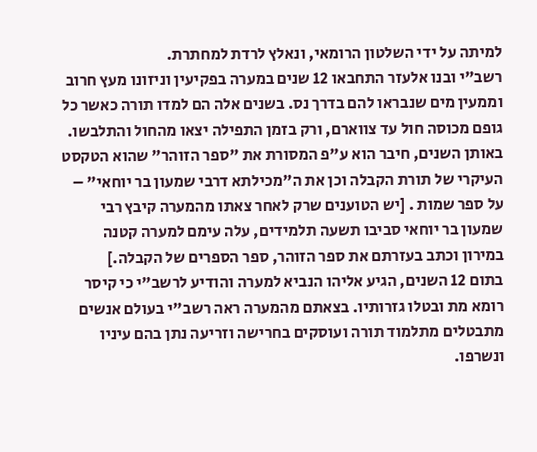למיתה על ידי השלטון הרומאי, ונאלץ לרדת למחתרת.
רשב"י ובנו אלעזר התחבאו 12 שנים במערה בפקיעין וניזונו מעץ חרוב וממעין מים שנבראו להם בדרך נס. בשנים אלה הם למדו תורה כאשר כל גופם מכוסה חול עד צווארם, ורק בזמן התפילה יצאו מהחול והתלבשו.
באותן השנים, חיבר הוא ע"פ המסורת את "ספר הזוהר" שהוא הטקסט העיקרי של תורת הקבלה וכן את ה"מכילתא דרבי שמעון בר יוחאי" – על ספר שמות . [יש הטוענים שרק לאחר צאתו מהמערה קיבץ רבי שמעון בר יוחאי סביבו תשעה תלמידים, עלה עימם למערה קטנה במירון וכתב בעזרתם את ספר הזוהר, ספר הספרים של הקבלה.]
בתום 12 השנים, הגיע אליהו הנביא למערה והודיע לרשב"י כי קיסר רומא מת ובטלו גזרותיו. בצאתם מהמערה ראה רשב"י בעולם אנשים מתבטלים מתלמוד תורה ועוסקים בחרישה וזריעה נתן בהם עיניו ונשרפו.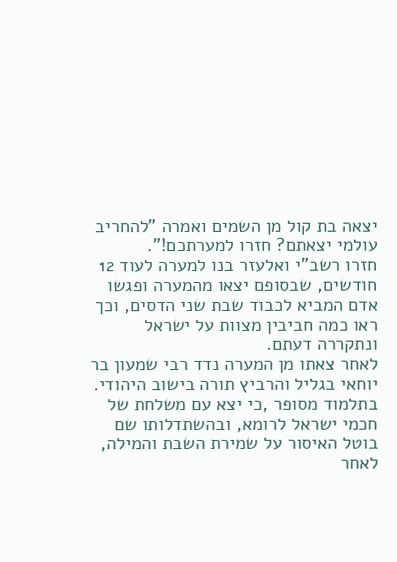יצאה בת קול מן השמים ואמרה "להחריב עולמי יצאתם? חזרו למערתכם!".
חזרו רשב"י ואלעזר בנו למערה לעוד 12 חודשים, שבסופם יצאו מהמערה ופגשו אדם המביא לכבוד שבת שני הדסים, וכך ראו כמה חביבין מצוות על ישראל ונתקררה דעתם.
לאחר צאתו מן המערה נדד רבי שמעון בר יוחאי בגליל והרביץ תורה בישוב היהודי.
בתלמוד מסופר ,כי יצא עם משלחת של חכמי ישראל לרומא, ובהשתדלותו שם בוטל האיסור על שמירת השבת והמילה, לאחר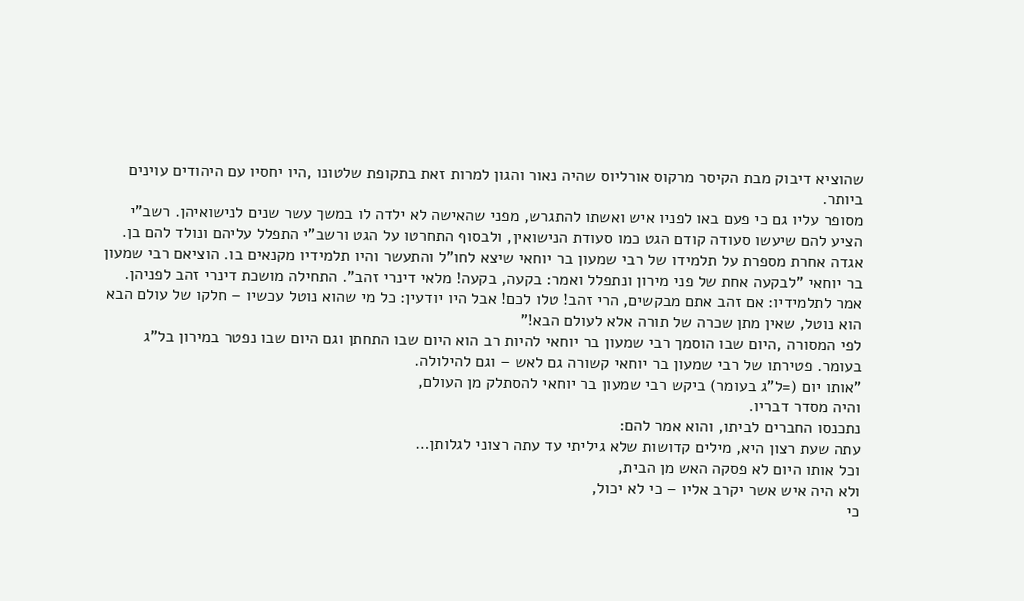שהוציא דיבוק מבת הקיסר מרקוס אורליוס שהיה נאור והגון למרות זאת בתקופת שלטונו ,היו יחסיו עם היהודים עוינים ביותר.
מסופר עליו גם כי פעם באו לפניו איש ואשתו להתגרש, מפני שהאישה לא ילדה לו במשך עשר שנים לנישואיהן. רשב"י הציע להם שיעשו סעודה קודם הגט כמו סעודת הנישואין, ולבסוף התחרטו על הגט ורשב"י התפלל עליהם ונולד להם בן.
אגדה אחרת מספרת על תלמידו של רבי שמעון בר יוחאי שיצא לחו"ל והתעשר והיו תלמידיו מקנאים בו. הוציאם רבי שמעון בר יוחאי "לבקעה אחת של פני מירון ונתפלל ואמר: בקעה, בקעה! מלאי דינרי זהב". התחילה מושכת דינרי זהב לפניהן. אמר לתלמידיו: אם זהב אתם מבקשים, הרי זהב! טלו לכם! אבל היו יודעין: כל מי שהוא נוטל עכשיו – חלקו של עולם הבא הוא נוטל, שאין מתן שכרה של תורה אלא לעולם הבא!"
לפי המסורה ,היום שבו הוסמך רבי שמעון בר יוחאי להיות רב הוא היום שבו התחתן וגם היום שבו נפטר במירון בל"ג בעומר. פטירתו של רבי שמעון בר יוחאי קשורה גם לאש – וגם להילולה.
"אותו יום (=ל"ג בעומר) ביקש רבי שמעון בר יוחאי להסתלק מן העולם,
והיה מסדר דבריו.
נתכנסו החברים לביתו, והוא אמר להם:
עתה שעת רצון היא, מילים קדושות שלא גיליתי עד עתה רצוני לגלותן…
וכל אותו היום לא פסקה האש מן הבית,
ולא היה איש אשר יקרב אליו – כי לא יכול,
כי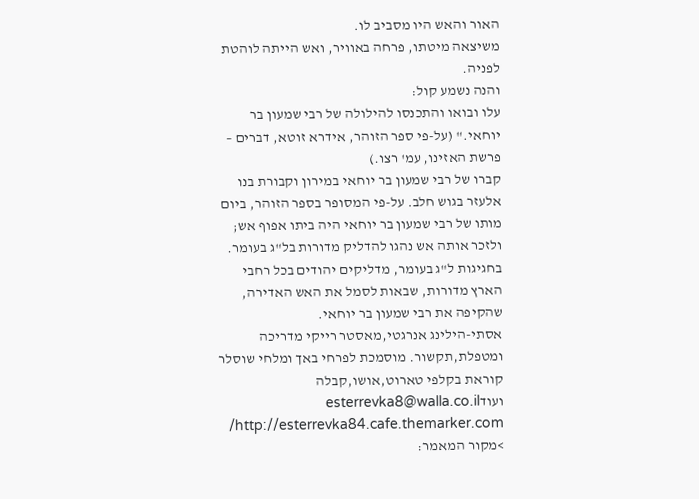האור והאש היו מסביב לו.
משיצאה מיטתו, פרחה באוויר, ואש הייתה לוהטת לפניה.
והנה נשמע קול:
עלו ובואו והתכנסו להילולה של רבי שמעון בר יוחאי." (על-פי ספר הזוהר, אידרא זוטא, דברים – פרשת האזינו, עמ' רצו.)
קברו של רבי שמעון בר יוחאי במירון וקבורת בנו אלעזר בגוש חלב. על-פי המסופר בספר הזוהר, ביום מותו של רבי שמעון בר יוחאי היה ביתו אפוף אש; ולזכר אותה אש נהגו להדליק מדורות בל"ג בעומר.
בחגיגות ל"ג בעומר, מדליקים יהודים בכל רחבי הארץ מדורות, שבאות לסמל את האש האדירה, שהקיפה את רבי שמעון בר יוחאי.
אסתי-הילינג אנרגטי,מאסטר רייקי מדריכה ומטפלת,תקשור. מוסמכת לפרחי באך ומלחי שוסלר קוראת בקלפי טארוט,אושו,קבלה ועודesterrevka8@walla.co.il http://esterrevka84.cafe.themarker.com/
>מקור המאמר: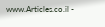www.Articles.co.il -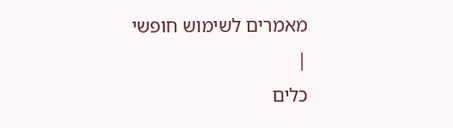מאמרים לשימוש חופשי
|
כלים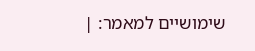שימושיים למאמר: |